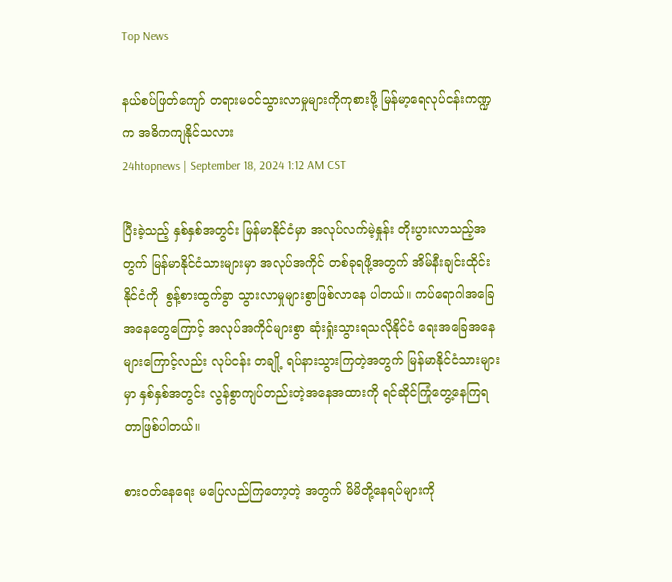Top News

နယ်စပ်ဖြတ်ကျော် တရားမဝင်သွားလာမှုများကိုကုစားဖို့ မြန်မာ့ရေလုပ်ငန်းကဏ္ဍက အဓိကကျနိုင်သလား
24htopnews | September 18, 2024 1:12 AM CST

ပြီးခဲ့သည့် နှစ်နှစ်အတွင်း မြန်မာနိုင်ငံမှာ အလုပ်လက်မဲ့နှုန်း တိုးပွားလာသည့်အတွက် မြန်မာနိုင်ငံသားများမှာ အလုပ်အကိုင် တစ်ခုရဖို့အတွက် အိမ်နီးချင်းထိုင်းနိုင်ငံကို  စွန့်စားထွက်ခွာ သွားလာမှုများစွာဖြစ်လာနေ ပါတယ်။ ကပ်ရောဂါအခြေအနေတွေကြောင့် အလုပ်အကိုင်များစွာ ဆုံးရှုံးသွားရသလိုနိုင်ငံ ရေးအခြေအနေများကြောင့်လည်း လုပ်ငန်း တချို့ ရပ်နားသွားကြတဲ့အတွက် မြန်မာနိုင်ငံသားများမှာ နှစ်နှစ်အတွင်း လွန်စွာကျပ်တည်းတဲ့အနေအထားကို ရင်ဆိုင်ကြုံတွေ့နေကြရတာဖြစ်ပါတယ်။

စားဝတ်နေရေး မပြေလည်ကြတော့တဲ့ အတွက် မိမိတို့နေရပ်များကို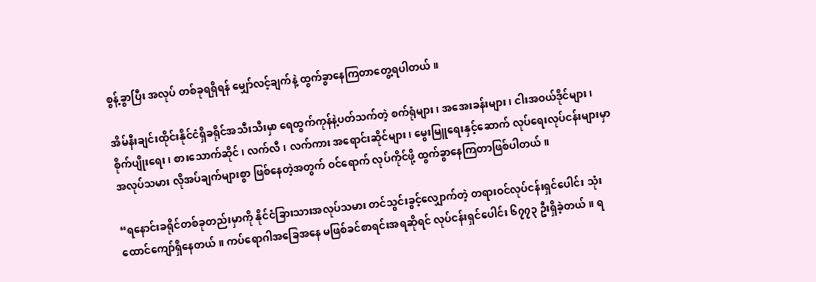စွန့်ခွာပြီး အလုပ် တစ်ခုရရှိရန် မျှော်လင့်ချက်နဲ့ ထွက်ခွာနေကြတာတွေ့ရပါတယ်။

အိမ်နီးချင်းထိုင်းနိုင်ငံရှိခရိုင်အသီးသီးမှာ ရေထွက်ကုန်နဲ့ပတ်သက်တဲ့ စက်ရုံများ၊ အအေးခန်းများ၊ ငါးအဝယ်ဒိုင်များ၊ စိုက်ပျိုးရေး၊ စားသောက်ဆိုင်၊ လက်လီ၊ လက်ကား အရောင်းဆိုင်များ၊ မွေးမြူရေးနှင့်ဆောက် လုပ်ရေးလုပ်ငန်းများမှာ အလုပ်သမား လိုအပ်ချက်များစွာ ဖြစ်နေတဲ့အတွက် ဝင်ရောက် လုပ်ကိုင်ဖို့ ထွက်ခွာနေကြတာဖြစ်ပါတယ်။

“ရနောင်းခရိုင်တစ်ခုတည်းမှာကို နိုင်ငံခြားသားအလုပ်သမား တင်သွင်းခွင့်လျှောက်တဲ့ တရားဝင်လုပ်ငန်းရှင်ပေါင်း သုံးထောင်ကျော်ရှိနေတယ်။ ကပ်ရောဂါအခြေအနေ မဖြစ်ခင်စာရင်းအရဆိုရင် လုပ်ငန်းရှင်ပေါင်း ၆၇၇၃ ဦးရှိခဲ့တယ်။ ရ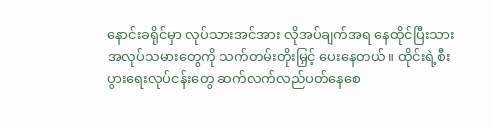နောင်းခရိုင်မှာ လုပ်သားအင်အား လိုအပ်ချက်အရ နေထိုင်ပြီးသား အလုပ်သမားတွေကို သက်တမ်းတိုးမြှင့် ပေးနေတယ်။ ထိုင်းရဲ့စီးပွားရေးလုပ်ငန်းတွေ ဆက်လက်လည်ပတ်နေစေ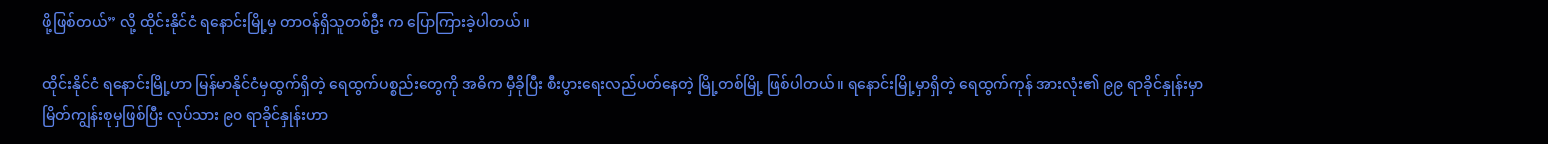ဖို့ဖြစ်တယ်” လို့ ထိုင်းနိုင်ငံ ရနောင်းမြို့မှ တာဝန်ရှိသူတစ်ဦး က ပြောကြားခဲ့ပါတယ်။

ထိုင်းနိုင်ငံ ရနောင်းမြို့ဟာ မြန်မာနိုင်ငံမှထွက်ရှိတဲ့ ရေထွက်ပစ္စည်းတွေကို အဓိက မှီခိုပြီး စီးပွားရေးလည်ပတ်နေတဲ့ မြို့တစ်မြို့ ဖြစ်ပါတယ်။ ရနောင်းမြို့မှာရှိတဲ့ ရေထွက်ကုန် အားလုံး၏ ၉၉ ရာခိုင်နှုန်းမှာ မြိတ်ကျွန်းစုမှဖြစ်ပြီး လုပ်သား ၉၀ ရာခိုင်နှုန်းဟာ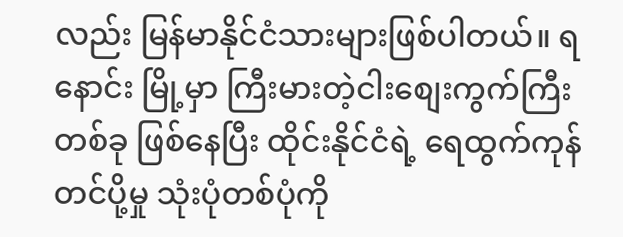လည်း မြန်မာနိုင်ငံသားများဖြစ်ပါတယ်။ ရနောင်း မြို့မှာ ကြီးမားတဲ့ငါးစျေးကွက်ကြီးတစ်ခု ဖြစ်နေပြီး ထိုင်းနိုင်ငံရဲ့ ရေထွက်ကုန်တင်ပို့မှု သုံးပုံတစ်ပုံကို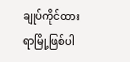ချုပ်ကိုင်ထားရာမြို့ဖြစ်ပါ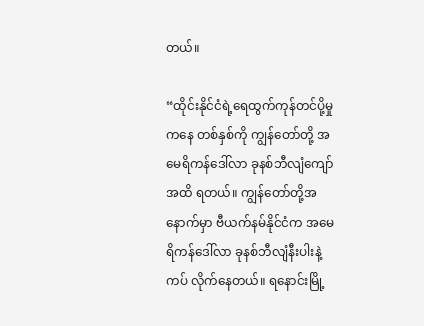တယ်။

“ထိုင်းနိုင်ငံရဲ့ရေထွက်ကုန်တင်ပို့မှုကနေ တစ်နှစ်ကို ကျွန်တော်တို့ အမေရိကန်ဒေါ်လာ ခုနစ်ဘီလျံကျော်အထိ ရတယ်။ ကျွန်တော်တို့အနောက်မှာ ဗီယက်နမ်နိုင်ငံက အမေရိကန်ဒေါ်လာ ခုနစ်ဘီလျံနီးပါးနဲ့ ကပ် လိုက်နေတယ်။ ရနောင်းမြို့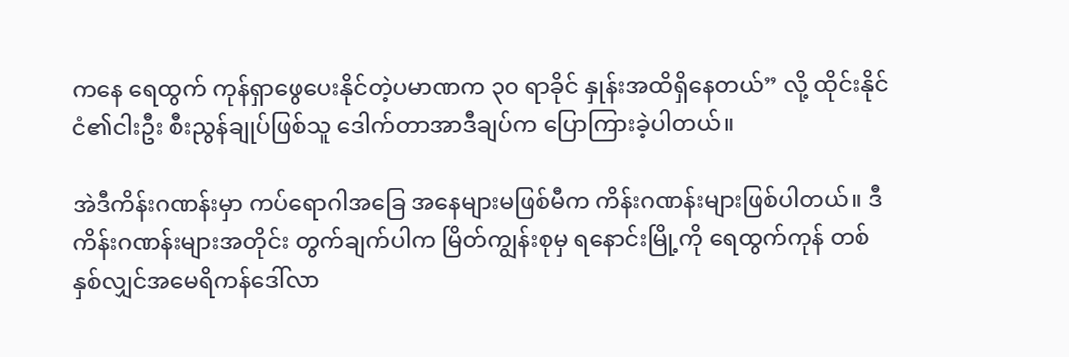ကနေ ရေထွက် ကုန်ရှာဖွေပေးနိုင်တဲ့ပမာဏက ၃၀ ရာခိုင် နှုန်းအထိရှိနေတယ်” လို့ ထိုင်းနိုင်ငံ၏ငါးဦး စီးညွန်ချုပ်ဖြစ်သူ ဒေါက်တာအာဒီချပ်က ပြောကြားခဲ့ပါတယ်။

အဲဒီကိန်းဂဏန်းမှာ ကပ်ရောဂါအခြေ အနေများမဖြစ်မီက ကိန်းဂဏန်းများဖြစ်ပါတယ်။ ဒီကိန်းဂဏန်းများအတိုင်း တွက်ချက်ပါက မြိတ်ကျွန်းစုမှ ရနောင်းမြို့ကို ရေထွက်ကုန် တစ်နှစ်လျှင်အမေရိကန်ဒေါ်လာ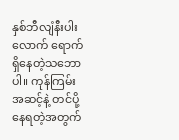နှစ်ဘီလျံနီးပါးလောက် ရောက်ရှိနေတဲ့သဘောပါ။ ကုန်ကြမ်းအဆင့်နဲ့ တင်ပို့နေရတဲ့အတွက်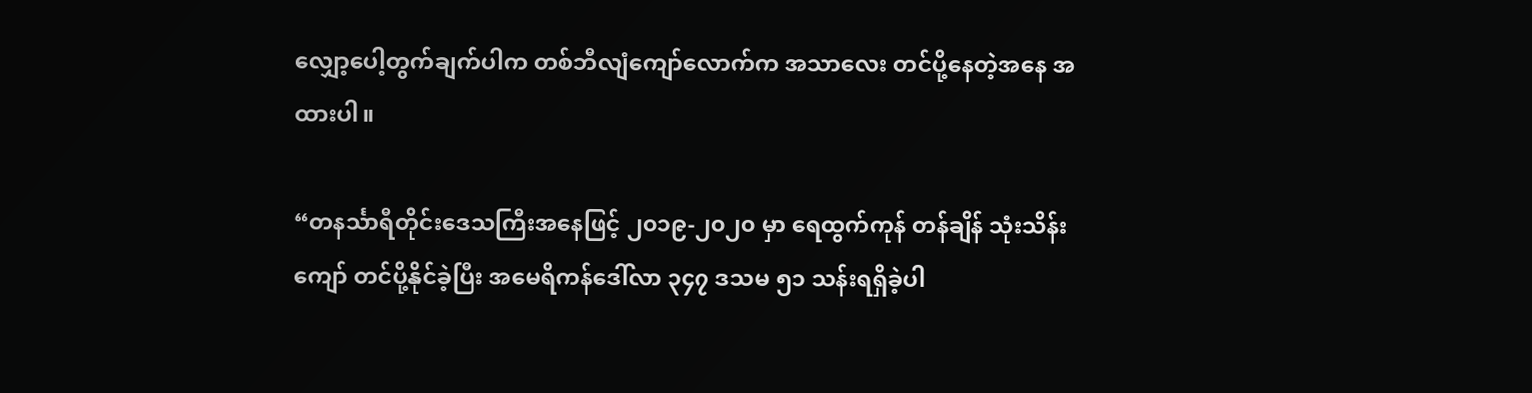လျှော့ပေါ့တွက်ချက်ပါက တစ်ဘီလျံကျော်လောက်က အသာလေး တင်ပို့နေတဲ့အနေ အထားပါ။

“တနင်္သာရီတိုင်းဒေသကြီးအနေဖြင့် ၂၀၁၉-၂၀၂၀ မှာ ရေထွက်ကုန် တန်ချိန် သုံးသိန်းကျော် တင်ပို့နိုင်ခဲ့ပြီး အမေရိကန်ဒေါ်လာ ၃၄၇ ဒသမ ၅၁ သန်းရရှိခဲ့ပါ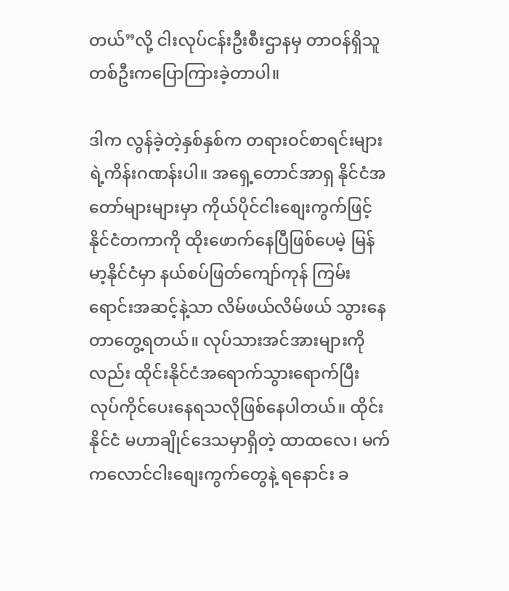တယ်”လို့ ငါးလုပ်ငန်းဦးစီးဌာနမှ တာဝန်ရှိသူတစ်ဦးကပြောကြားခဲ့တာပါ။

ဒါက လွန်ခဲ့တဲ့နှစ်နှစ်က တရားဝင်စာရင်းများရဲ့ကိန်းဂဏန်းပါ။ အရှေ့တောင်အာရှ နိုင်ငံအတော်များများမှာ ကိုယ်ပိုင်ငါးစျေးကွက်ဖြင့် နိုင်ငံတကာကို ထိုးဖောက်နေပြီဖြစ်ပေမဲ့ မြန်မာ့နိုင်ငံမှာ နယ်စပ်ဖြတ်ကျော်ကုန် ကြမ်းရောင်းအဆင့်နဲ့သာ လိမ်ဖယ်လိမ်ဖယ် သွားနေတာတွေ့ရတယ်။ လုပ်သားအင်အားများကိုလည်း ထိုင်းနိုင်ငံအရောက်သွားရောက်ပြီး လုပ်ကိုင်ပေးနေရသလိုဖြစ်နေပါတယ်။ ထိုင်းနိုင်ငံ မဟာချိုင်ဒေသမှာရှိတဲ့ ထာထလေ၊ မက်ကလောင်ငါးစျေးကွက်တွေနဲ့ ရနောင်း ခ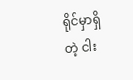ရိုင်မှာရှိတဲ့ ငါး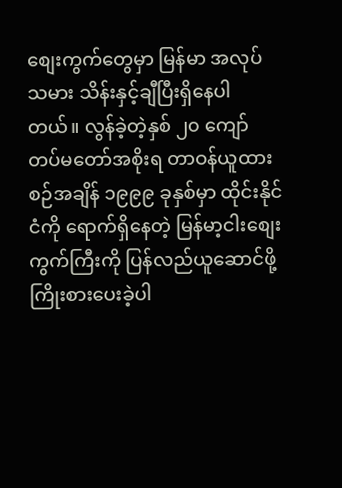စျေးကွက်တွေမှာ မြန်မာ အလုပ်သမား သိန်းနှင့်ချီပြီးရှိနေပါတယ်။ လွန်ခဲ့တဲ့နှစ် ၂၀ ကျော် တပ်မတော်အစိုးရ တာဝန်ယူထားစဉ်အချိန် ၁၉၉၉ ခုနှစ်မှာ ထိုင်းနိုင်ငံကို ရောက်ရှိနေတဲ့ မြန်မာ့ငါးစျေးကွက်ကြီးကို ပြန်လည်ယူဆောင်ဖို့ ကြိုးစားပေးခဲ့ပါ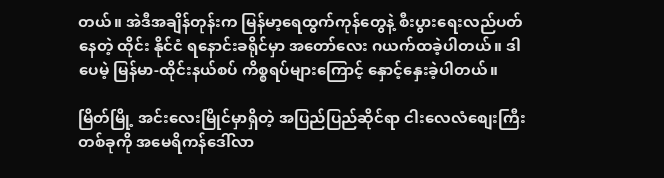တယ်။ အဲဒီအချိန်တုန်းက မြန်မာ့ရေထွက်ကုန်တွေနဲ့ စီးပွားရေးလည်ပတ်နေတဲ့ ထိုင်း နိုင်ငံ ရနောင်းခရိုင်မှာ အတော်လေး ဂယက်ထခဲ့ပါတယ်။ ဒါပေမဲ့ မြန်မာ-ထိုင်းနယ်စပ် ကိစ္စရပ်များကြောင့် နှောင့်နှေးခဲ့ပါတယ်။

မြိတ်မြို့ အင်းလေးမြိုင်မှာရှိတဲ့ အပြည်ပြည်ဆိုင်ရာ ငါးလေလံစျေးကြီးတစ်ခုကို အမေရိကန်ဒေါ်လာ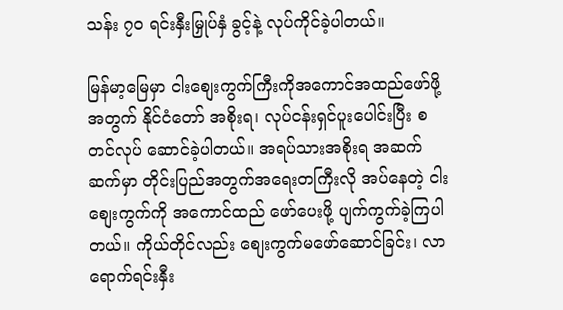သန်း ၇၀ ရင်းနှီးမြှုပ်နှံ ခွင့်နဲ့ လုပ်ကိုင်ခဲ့ပါတယ်။

မြန်မာ့မြေမှာ ငါးစျေးကွက်ကြီးကိုအကောင်အထည်ဖော်ဖို့အတွက် နိုင်ငံတော် အစိုးရ၊ လုပ်ငန်းရှင်ပူးပေါင်းပြီး စတင်လုပ် ဆောင်ခဲ့ပါတယ်။ အရပ်သားအစိုးရ အဆက်ဆက်မှာ တိုင်းပြည်အတွက်အရေးတကြီးလို အပ်နေတဲ့ ငါးစျေးကွက်ကို အကောင်ထည် ဖော်ပေးဖို့ ပျက်ကွက်ခဲ့ကြပါတယ်။ ကိုယ်တိုင်လည်း စျေးကွက်မဖော်ဆောင်ခြင်း၊ လာရောက်ရင်းနှီး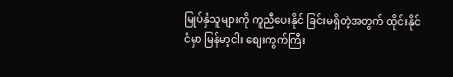မြုပ်နှံသူများကို ကူညီပေးနိုင် ခြင်းမရှိတဲ့အတွက် ထိုင်းနိုင်ငံမှာ မြန်မာ့ငါး စျေးကွက်ကြီး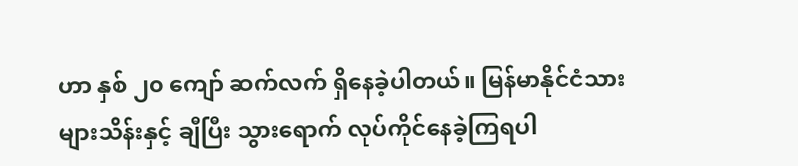ဟာ နှစ် ၂၀ ကျော် ဆက်လက် ရှိနေခဲ့ပါတယ်။ မြန်မာနိုင်ငံသားများသိန်းနှင့် ချီပြီး သွားရောက် လုပ်ကိုင်နေခဲ့ကြရပါ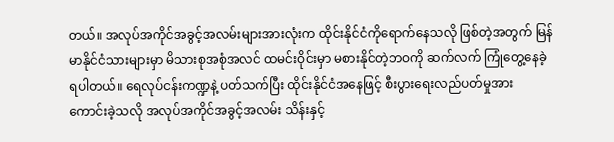တယ်။ အလုပ်အကိုင်အခွင့်အလမ်းများအားလုံးက ထိုင်းနိုင်ငံကိုရောက်နေသလို ဖြစ်တဲ့အတွက် မြန်မာနိုင်ငံသားများမှာ မိသားစုအစုံအလင် ထမင်းဝိုင်းမှာ မစားနိုင်တဲ့ဘဝကို ဆက်လက် ကြုံတွေ့နေခဲ့ရပါတယ်။ ရေလုပ်ငန်းကဏ္ဍနဲ့ ပတ်သက်ပြီး ထိုင်းနိုင်ငံအနေဖြင့် စီးပွားရေးလည်ပတ်မှုအား ကောင်းခဲ့သလို အလုပ်အကိုင်အခွင့်အလမ်း သိန်းနှင့်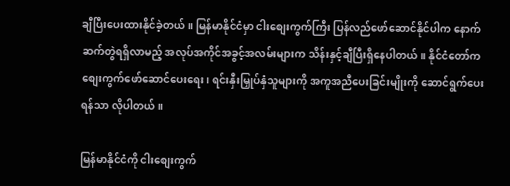ချီပြီးပေးထားနိုင်ခဲ့တယ်။ မြန်မာနိုင်ငံမှာ ငါးစျေးကွက်ကြီး ပြန်လည်ဖော်ဆောင်နိုင်ပါက နောက်ဆက်တွဲရရှိလာမည့် အလုပ်အကိုင်အခွင့်အလမ်းများက သိန်းနှင့်ချီပြီးရှိနေပါတယ်။ နိုင်ငံတော်က စျေးကွက်ဖော်ဆောင်ပေးရေး၊ ရင်းနှီးမြှုပ်နှံသူများကို အကူအညီပေးခြင်းမျိုးကို ဆောင်ရွက်ပေးရန်သာ လိုပါတယ်။

မြန်မာနိုင်ငံကို ငါးစျေးကွက်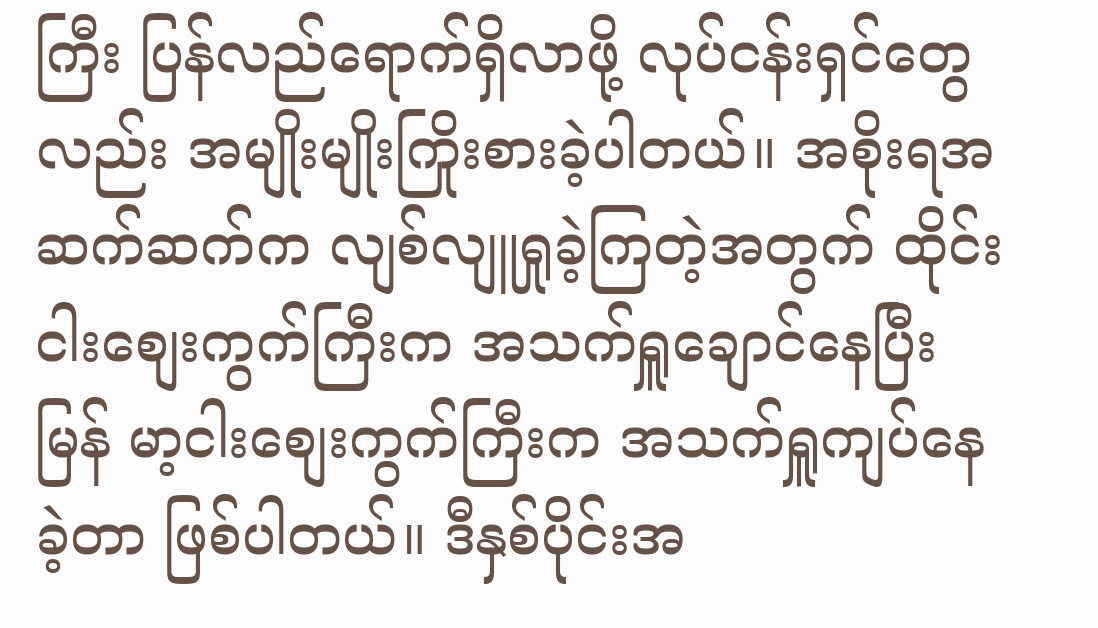ကြီး ပြန်လည်ရောက်ရှိလာဖို့ လုပ်ငန်းရှင်တွေလည်း အမျိုးမျိုးကြိုးစားခဲ့ပါတယ်။ အစိုးရအဆက်ဆက်က လျစ်လျူရှုခဲ့ကြတဲ့အတွက် ထိုင်းငါးစျေးကွက်ကြီးက အသက်ရှူချောင်နေပြီး မြန် မာ့ငါးစျေးကွက်ကြီးက အသက်ရှူကျပ်နေခဲ့တာ ဖြစ်ပါတယ်။ ဒီနှစ်ပိုင်းအ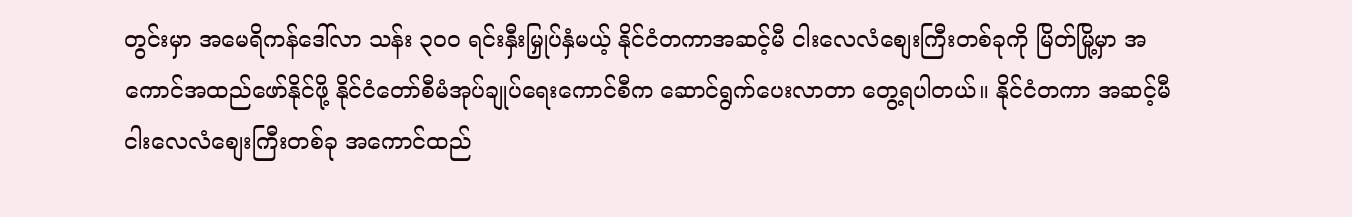တွင်းမှာ အမေရိကန်ဒေါ်လာ သန်း ၃၀၀ ရင်းနှီးမြှုပ်နှံမယ့် နိုင်ငံတကာအဆင့်မီ ငါးလေလံစျေးကြီးတစ်ခုကို မြိတ်မြို့မှာ အကောင်အထည်ဖော်နိုင်ဖို့ နိုင်ငံတော်စီမံအုပ်ချုပ်ရေးကောင်စီက ဆောင်ရွက်ပေးလာတာ တွေ့ရပါတယ်။ နိုင်ငံတကာ အဆင့်မီငါးလေလံစျေးကြီးတစ်ခု အကောင်ထည်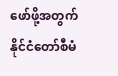ဖော်ဖို့အတွက် နိုင်ငံတော်စီမံ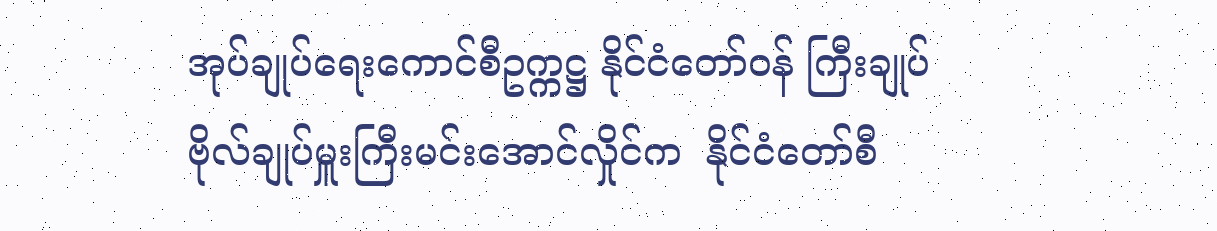အုပ်ချုပ်ရေးကောင်စီဥက္ကဋ္ဌ နိုင်ငံတော်ဝန် ကြီးချုပ် ဗိုလ်ချုပ်မှူးကြီးမင်းအောင်လှိုင်က  နိုင်ငံတော်စီ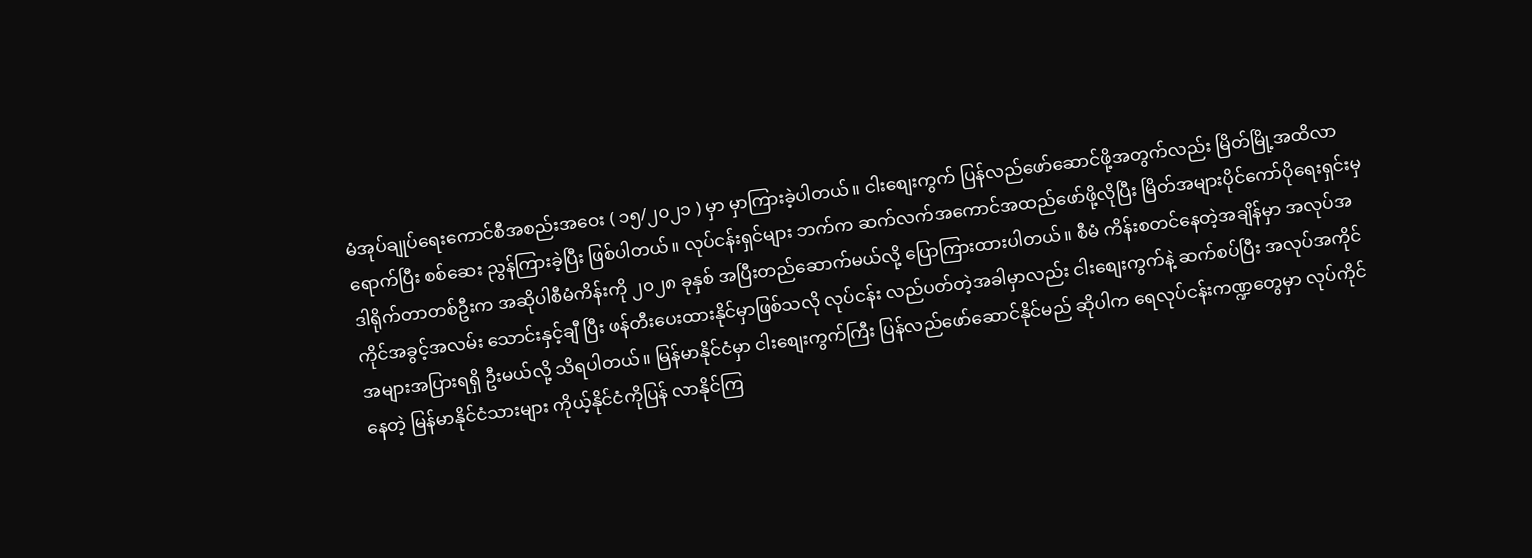မံအုပ်ချုပ်ရေးကောင်စီအစည်းအဝေး ( ၁၅/၂၀၂၁ ) မှာ မှာကြားခဲ့ပါတယ်။ ငါးစျေးကွက် ပြန်လည်ဖော်ဆောင်ဖို့အတွက်လည်း မြိတ်မြို့အထိလာရောက်ပြီး စစ်ဆေး ညွန်ကြားခဲ့ပြီး ဖြစ်ပါတယ်။ လုပ်ငန်းရှင်များ ဘက်က ဆက်လက်အကောင်အထည်ဖော်ဖို့လိုပြီး မြိတ်အများပိုင်ကော်ပိုရေးရှင်းမှ ဒါရိုက်တာတစ်ဦးက အဆိုပါစီမံကိန်းကို ၂၀၂၈ ခုနှစ် အပြီးတည်ဆောက်မယ်လို့ ပြောကြားထားပါတယ်။ စီမံ ကိန်းစတင်နေတဲ့အချိန်မှာ အလုပ်အကိုင်အခွင့်အလမ်း သောင်းနှင့်ချီ ပြီး ဖန်တီးပေးထားနိုင်မှာဖြစ်သလို လုပ်ငန်း လည်ပတ်တဲ့အခါမှာလည်း ငါးစျေးကွက်နဲ့ ဆက်စပ်ပြီး အလုပ်အကိုင်အများအပြားရရှိ ဦးမယ်လို့ သိရပါတယ်။ မြန်မာနိုင်ငံမှာ ငါးစျေးကွက်ကြီး ပြန်လည်ဖော်ဆောင်နိုင်မည် ဆိုပါက ရေလုပ်ငန်းကဏ္ဍတွေမှာ လုပ်ကိုင်နေတဲ့ မြန်မာနိုင်ငံသားများ ကိုယ့်နိုင်ငံကိုပြန် လာနိုင်ကြ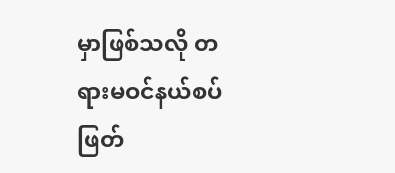မှာဖြစ်သလို တရားမဝင်နယ်စပ်  ဖြတ်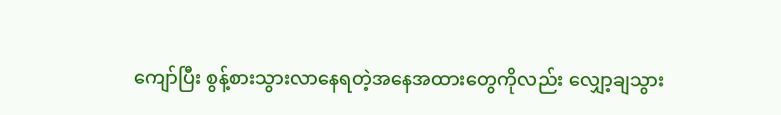ကျော်ပြီး စွန့်စားသွားလာနေရတဲ့အနေအထားတွေကိုလည်း လျှော့ချသွား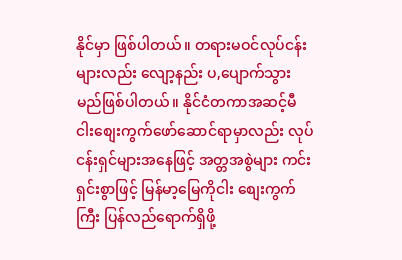နိုင်မှာ ဖြစ်ပါတယ်။ တရားမဝင်လုပ်ငန်းများလည်း လျော့နည်း ပ,ပျောက်သွားမည်ဖြစ်ပါတယ်။ နိုင်ငံတကာအဆင့်မီ ငါးစျေးကွက်ဖော်ဆောင်ရာမှာလည်း လုပ်ငန်းရှင်များအနေဖြင့် အတ္တအစွဲများ ကင်းရှင်းစွာဖြင့် မြန်မာ့မြေကိုငါး စျေးကွက်ကြီး ပြန်လည်ရောက်ရှိဖို့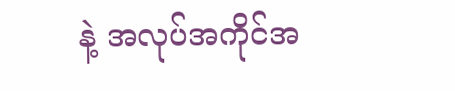နဲ့ အလုပ်အကိုင်အ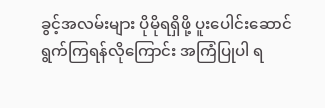ခွင့်အလမ်းများ ပိုမိုရရှိဖို့ ပူးပေါင်းဆောင်ရွက်ကြရန်လိုကြောင်း အကြံပြုပါ ရ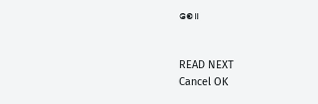စေ။


READ NEXT
Cancel OK